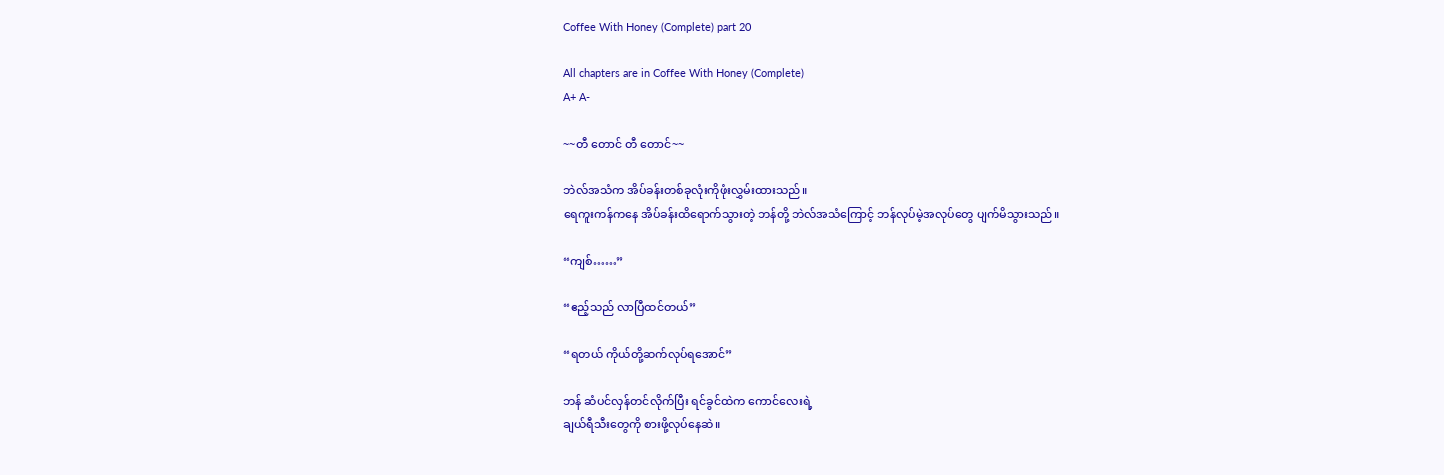Coffee With Honey (Complete) part 20

All chapters are in Coffee With Honey (Complete)
A+ A-

~~တီ တောင် တီ‌ တောင်~~

ဘဲလ်အသံက အိပ်ခန်းတစ်ခုလုံးကိုဖုံးလွှမ်းထားသည်။
ရေကူးကန်ကနေ အိပ်ခန်းထိရောက်သွားတဲ့ ဘန်တို့ ဘဲလ်အသံကြောင့် ဘန်လုပ်မဲ့အလုပ်တွေ ပျက်မိသွားသည်။

“ကျစ်……”

“ဧည့်သည် လာပြီထင်တယ်”

“ရတယ် ကိုယ်တို့ဆက်လုပ်ရအောင်”

ဘန် ဆံပင်လှန်တင်လိုက်ပြီး ရင်ခွင်ထဲက ကောင်လေးရဲ့
ချယ်ရီသီးတွေကို စားဖို့လုပ်နေဆဲ။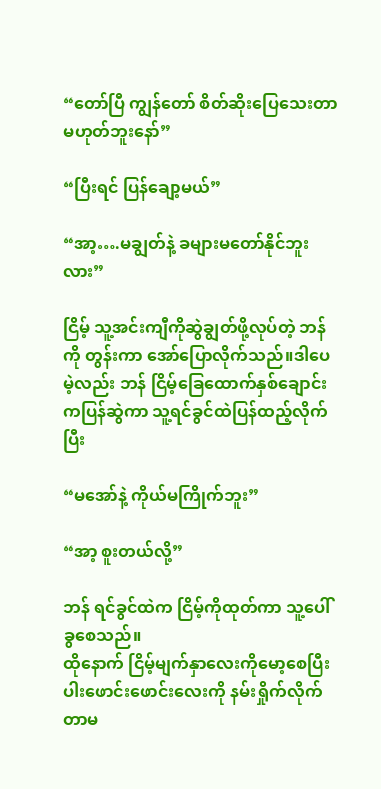“တော်ပြီ ကျွန်တော် စိတ်ဆိုးပြေသေးတာမဟုတ်ဘူးနော်”

“ပြီးရင် ပြန်ချော့မယ်”

“အာ့….မချွတ်နဲ့ ခများ‌မတော်နိုင်ဘူးလား”

ငြိမ့် သူ့အင်းကျီကိုဆွဲချွတ်ဖို့လုပ်တဲ့ ဘန်ကို တွန်းကာ အော်ပြောလိုက်သည်။ဒါပေမဲ့လည်း ဘန် ငြိမ့်ခြေထောက်နှစ်ချောင်းကပြန်ဆွဲကာ သူ့ရင်ခွင်ထဲပြန်ထည့်လိုက်ပြီး

“မအော်နဲ့ ကိုယ်မကြိုက်ဘူး”

“အာ့ စူးတယ်လို့”

ဘန် ရင်ခွင်ထဲက ငြိမ့်ကိုထုတ်ကာ သူ့ပေါ်ခွစေသည်။
ထိုနောက် ငြိမ့်မျက်နှာလေးကိုမော့စေပြီး ပါးဖောင်းဖောင်းလေးကို နမ်းရှိုက်လိုက်တာမ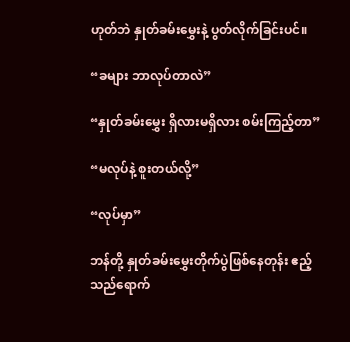ဟုတ်ဘဲ နှုတ်ခမ်းမွှေးနဲ့ ပွတ်လိုက်ခြင်းပင်။

“ခများ ဘာလုပ်တာလဲ”

“နှုတ်ခမ်းမွှေး ရှိလားမရှိလား စမ်းကြည့်တာ”

“မလုပ်နဲ့ စူးတယ်လို့”

“လုပ်မှာ”

ဘန်တို့ နှုတ်ခမ်းမွှေးတိုက်ပွဲဖြစ်နေတုန်း ဧည့်သည်ရောက်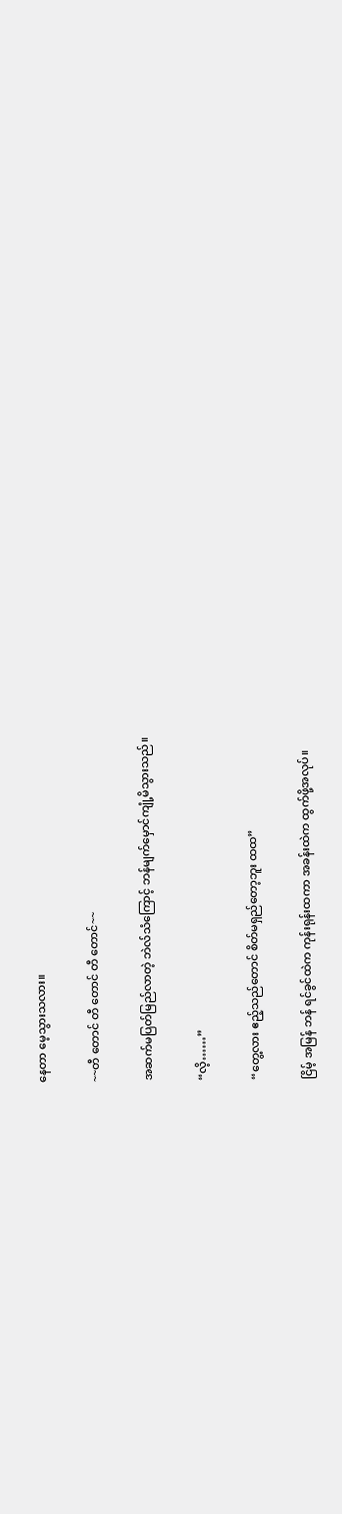နေတာ မေ့သွားသလား။

~~တီ တောင် တီ တောင် တီ တောင်~~

အဆက်မပြတ်မြည်လာတဲ့ ဘဲလ်သံကြောင့် ဘန်မျက်မှောင်ကျုံ့မိသွားသည်။

“လိ့……”

“တွေ့လား ဧည့်သည်တောင် စိတ်မရှည်တော့ဘူး ထထ”

ငြိမ့် အမြန် ဘန် ရင်ခွင်ထဲက ကုန်းရုန်းထကာ အခန်းထဲက ထွက်ဖို့အလုပ်။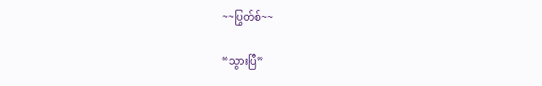~~ပြွတ်စ်~~

“သွားပြီ”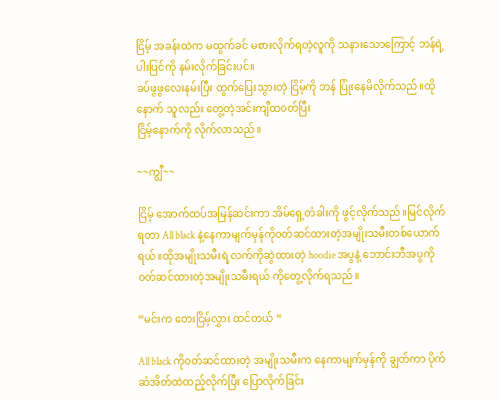ငြိမ့် အခန်းထဲက မထွက်ခင် မစားလိုက်ရတဲ့လူကို သနားသောကြောင့် ဘန်ရဲ့ပါးပြင်ကို နမ်းလိုက်ခြင်းပင်။
ခပ်ဖွဖွလေးနမ်းပြီး ထွက်ပြေးသွားတဲ့ ငြိမ့်ကို ဘန် ပြုံး‌နေမိလိုက်သည်။ထိုနောက် သူလည်း တွေ့တဲ့အင်းကျီထ၀တ်ပြီး
ငြိမ့်နောက်ကို လိုက်လာသည်။

~~ကျွီ~~

ငြိမ့် အောက်ထပ်အမြန်ဆင်းကာ အိမ်ရှေ့တံခါးကို ဖွင့်လိုက်သည်။မြင်လိုက်ရတာ All black နဲ့နေကာမျက်မှန်ကို၀တ်ဆင်ထားတဲ့အမျိုးသမီးတစ်ယောက်ရယ်။ထိုအမျိုးသမီးရဲ့လက်ကိုဆွဲထားတဲ့ hoodie အပွနဲ့ ဘောင်းဘီအပွကို၀တ်ဆင်ထားတဲ့အမျိုးသမီးရယ် ကိုတွေ့လိုက်ရသည်။

“မင်းက တေးငြိမ့်လွှား ထင်တယ် “

All black ကို၀တ်ဆင်ထားတဲ့ အမျိုးသမီးက နေကာမျက်မှန်ကို ချွတ်ကာ ပိုက်ဆံအိတ်ထဲထည့်လိုက်ပြီး ပြောလိုက်ခြင်း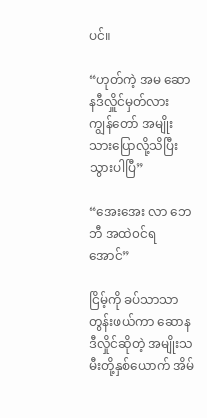ပင်။

“ဟုတ်ကဲ့ အမ ဆောနဒီလှိူင်မှတ်လား ကျွန်တော် အမျိုးသားပြောလို့သိပြီးသွားပါပြီ”

“အေးအေး လာ ဘေဘီ အထဲ၀င်ရအောင်”

ငြိမ့်ကို ခပ်သာသာတွန်းဖယ်ကာ ဆောနဒီလှိုင်ဆိုတဲ့ အမျိုးသမီးတို့နှစ်ယောက် အိမ်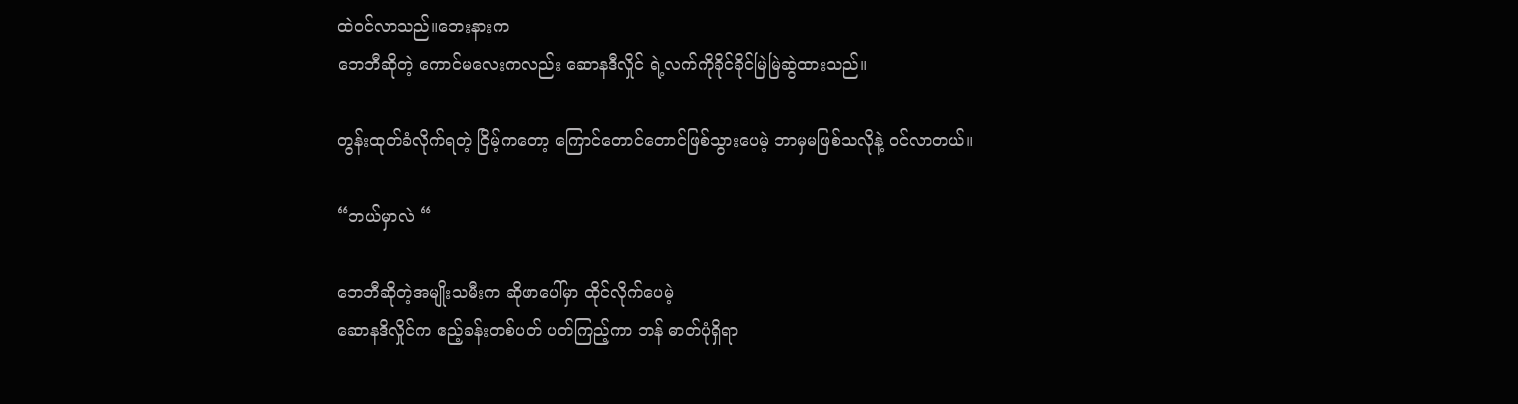ထဲ၀င်လာသည်။ဘေးနားက
ဘေဘီဆိုတဲ့ ကောင်မလေးကလည်း ဆောနဒီလှိုင် ရဲ့လက်ကိုခိုင်ခိုင်မြဲမြဲဆွဲထားသည်။

တွန်းထုတ်ခံလိုက်ရတဲ့ ငြိမ့်ကတော့ ကြောင်တောင်တောင်ဖြစ်သွားပေမဲ့ ဘာမှမဖြစ်သလိုနဲ့ ၀င်လာတယ်။

“ဘယ်မှာလဲ “

ဘေဘီဆိုတဲ့အမျိုးသမီးက ဆိုဖာပေါ်မှာ ထိုင်လိုက်ပေမဲ့
ဆောနဒိလှိုင်က ဧည့်ခန်းတစ်ပတ် ပတ်ကြည့်ကာ ဘန် ဓာတ်ပုံရှိရာ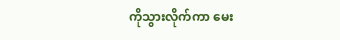ကိုသွားလိုက်ကာ မေး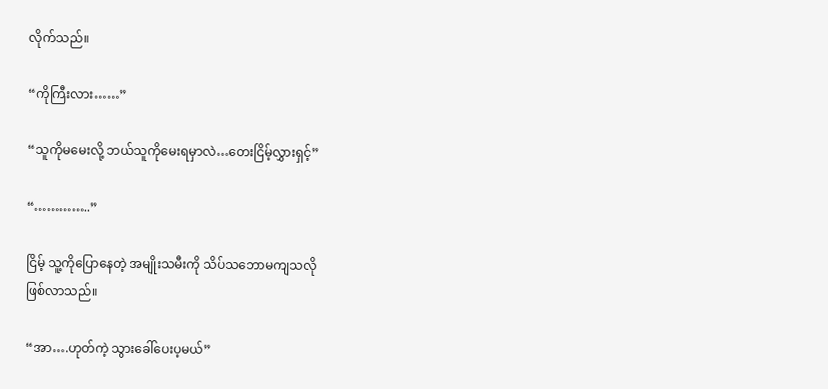လိုက်သည်။

“ကိုကြီးလား……”

“သူကိုမမေးလို့ ဘယ်သူကိုမေးရမှာလဲ…တေးငြိမ့်လွှားရှင့်”

“…………..”

ငြိမ့် သူ့ကိုပြောနေတဲ့ အမျိုးသမီးကို သိပ်သဘောမကျသလို
ဖြစ်လာသည်။

“အာ….ဟုတ်ကဲ့ သွားခေါ်ပေးပ့မယ်”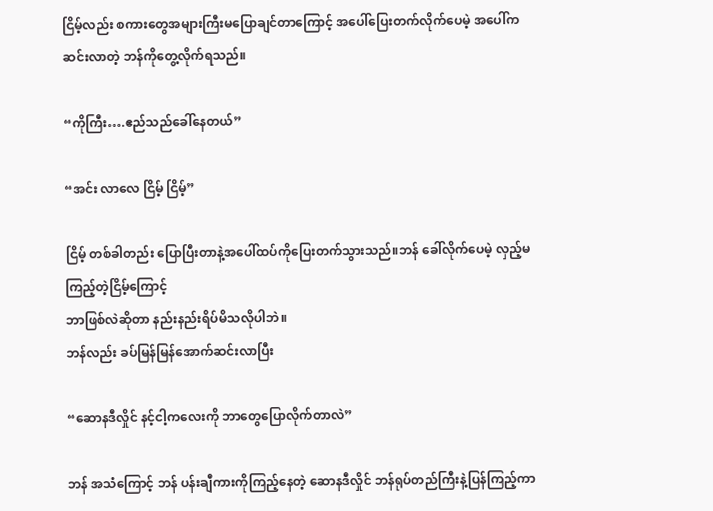ငြိမ့်လည်း စကားတွေအများကြီးမပြောချင်တာကြောင့် အပေါ်ပြေးတက်လိုက်ပေမဲ့ အပေါ်ကဆင်းလာတဲ့ ဘန်ကိုတွေ့လိုက်ရသည်။

“ကိုကြီး….ဧည်သည်ခေါ်နေတယ်”

“အင်း လာလေ ငြိမ့် ငြိမ့်”

ငြိမ့် တစ်ခါတည်း ပြောပြီးတာနဲ့အပေါ်ထပ်ကိုပြေးတက်သွားသည်။ဘန် ခေါ်လိုက်ပေမဲ့ လှည့်မကြည့်တဲ့ငြိမ့်ကြောင့်
ဘာဖြစ်လဲဆိုတာ နည်းနည်းရိပ်မိသလိုပါဘဲ။
ဘန်လည်း ခပ်မြန်မြန်အောက်ဆင်းလာပြီး

“ဆောနဒီလှိုင် နင့်ငါ့ကလေးကို ဘာတွေပြောလိုက်တာလဲ”

ဘန် အသံကြောင့် ဘန် ပန်းချီကားကိုကြည့်နေတဲ့ ဆောနဒီလှိုင် ဘန်ရုပ်တည်ကြီးနဲ့ပြန်ကြည့်ကာ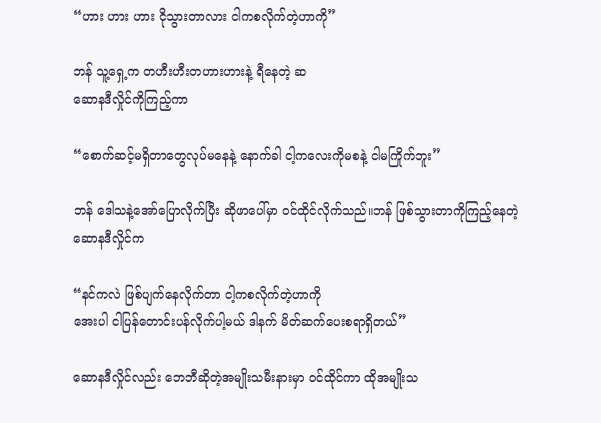“ဟား ဟား ဟား ငိုသွားတာလား ငါကစလိုက်တဲ့ဟာကို”

ဘန် သူ့ရှေ့က တဟီးဟီးတဟားဟားနဲ့ ရီနေတဲ့ ဆ
ဆောနဒီလှိုင်ကိုကြည့်ကာ

“စောက်ဆင့်မရှိတာတွေလုပ်မနေနဲ့ နောက်ခါ ငါ့ကလေးကိုမစနဲ့ ငါမကြိုက်ဘူး”

ဘန် ဒေါသနဲ့အော်ပြောလိုက်ပြီး ဆိုဖာပေါ်မှာ ၀င်ထိုင်လိုက်သည်။ဘန် ဖြစ်သွားတာကိုကြည့်နေတဲ့ ဆောနဒီလှိုင်က

“နင်ကလဲ ဖြစ်‌ပျက်နေလိုက်တာ ငါ့ကစလိုက်တဲ့ဟာကို
အေးပါ ငါပြန်တောင်းပန်လိုက်ပါ့မယ် ဒါနက် မိတ်ဆက်ပေးစရာရှိတယ်”

ဆောနဒီလှိုင်လည်း ဘေဘီဆိုတဲ့အမျိုးသမီးနားမှာ ၀င်ထိုင်ကာ ထိုအမျိုးသ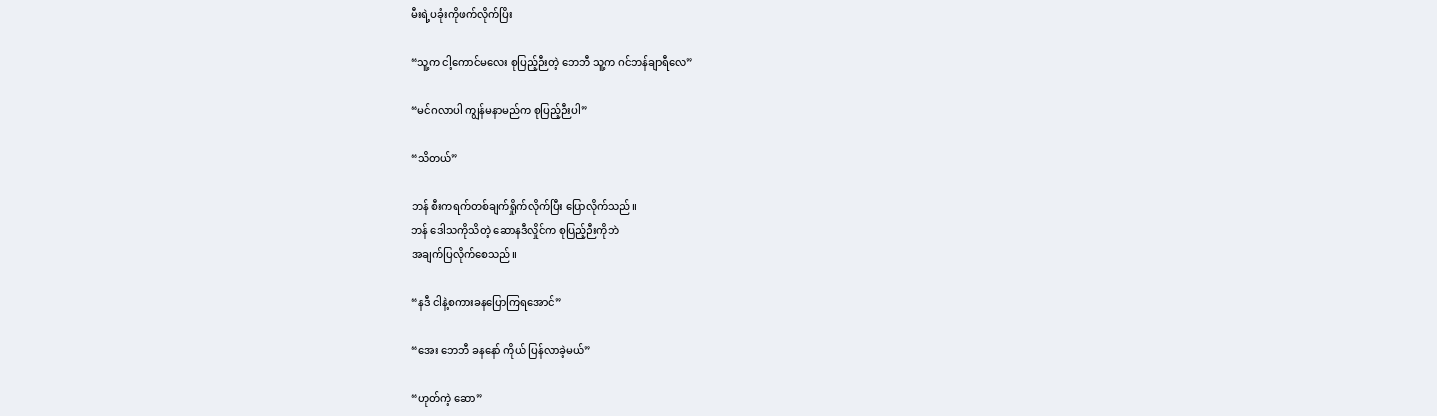မီးရဲ့ပခုံးကိုဖက်လိုက်ပြိး

“သူ့က ငါ့ကောင်မလေး စုပြည့်ဉီးတဲ့ ဘေဘီ သူ့က ဂင်ဘန်ချာရီလေ”

“မင်ဂလာပါ ကျွန်မနာမည်က စုပြည့်ဉီးပါ”

“သိတယ်”

ဘန် စီးကရက်တစ်ချက်ရှိုက်လိုက်ပြီး ပြောလိုက်သည်။
ဘန် ဒေါသကိုသိတဲ့ ဆောနဒီလှိုင်က စုပြည့်ဉီးကိုဘဲ
အချက်ပြလိုက်စေသည်။

“နဒီ ငါနဲ့စကားခနပြောကြရအောင်”

“အေး ဘေဘီ ခနနော် ကိုယ် ပြန်လာခဲ့မယ်”

“ဟုတ်ကဲ့ ဆော”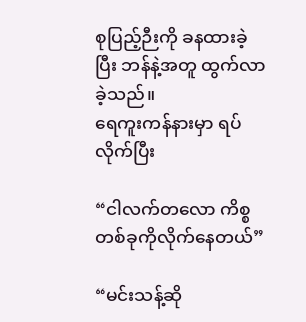စုပြည့်ဉီးကို ခနထားခဲ့ပြီး ဘန်နဲ့အတူ ထွက်လာခဲ့သည်။
ရေကူးကန်နားမှာ ရပ်လိုက်ပြီး

“ငါလက်တလော ကိစ္စတစ်ခုကိုလိုက်နေတယ်”

“မင်းသန့်ဆို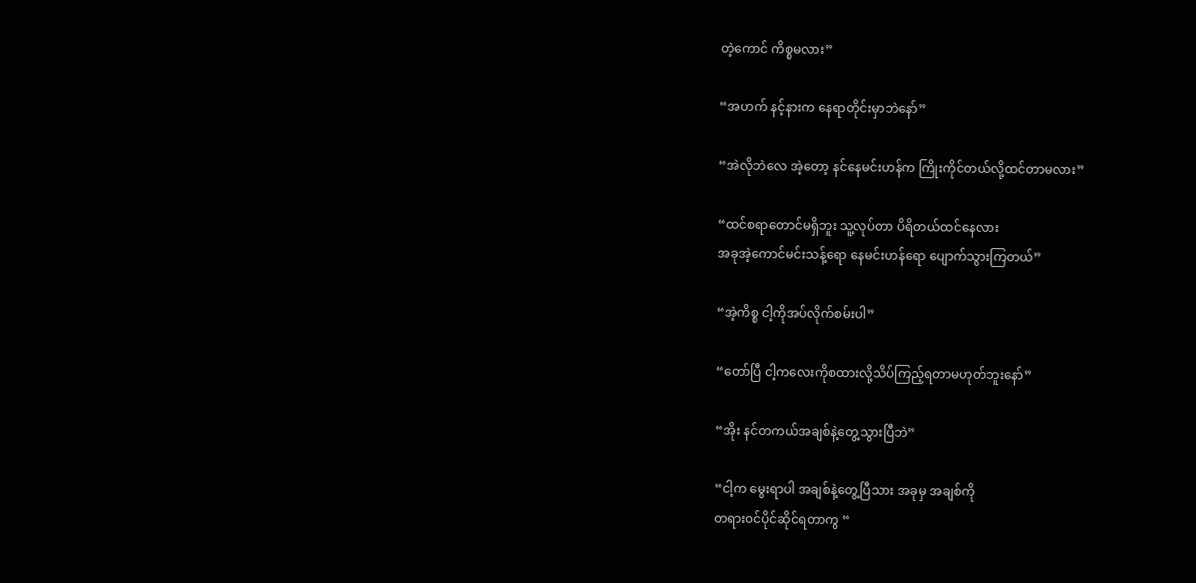တဲ့ကောင် ကိစ္စမလား”

“အဟက် နင့်နားက နေရာတိုင်းမှာဘဲနော်”

“အဲလိုဘဲလေ အဲ့တော့ နင်နေမင်းဟန်က ကြိုးကိုင်တယ်လို့ထင်တာမလား”

“ထင်စရာတောင်မရှိဘူး သူ့လုပ်တာ ပိရိတယ်ထင်နေလား
အခုအဲ့ကောင်မင်းသန့်ရော နေမင်းဟန်ရော ပျောက်သွားကြတယ်”

“အဲ့ကိစ္စ ငါ့ကိုအပ်လိုက်စမ်းပါ”

“တော်ပြီ ငါ့ကလေးကိုစထားလို့သိပ်ကြည့်ရတာမဟုတ်ဘူးနော်”

“အိုး နင်တကယ်အချစ်နဲ့တွေ့သွားပြီဘဲ”

“ငါ့က မွေးရာပါ အချစ်နဲ့တွေ့ပြီသား အခုမှ အချစ်ကို
တရား၀င်ပိုင်ဆိုင်ရတာကွ “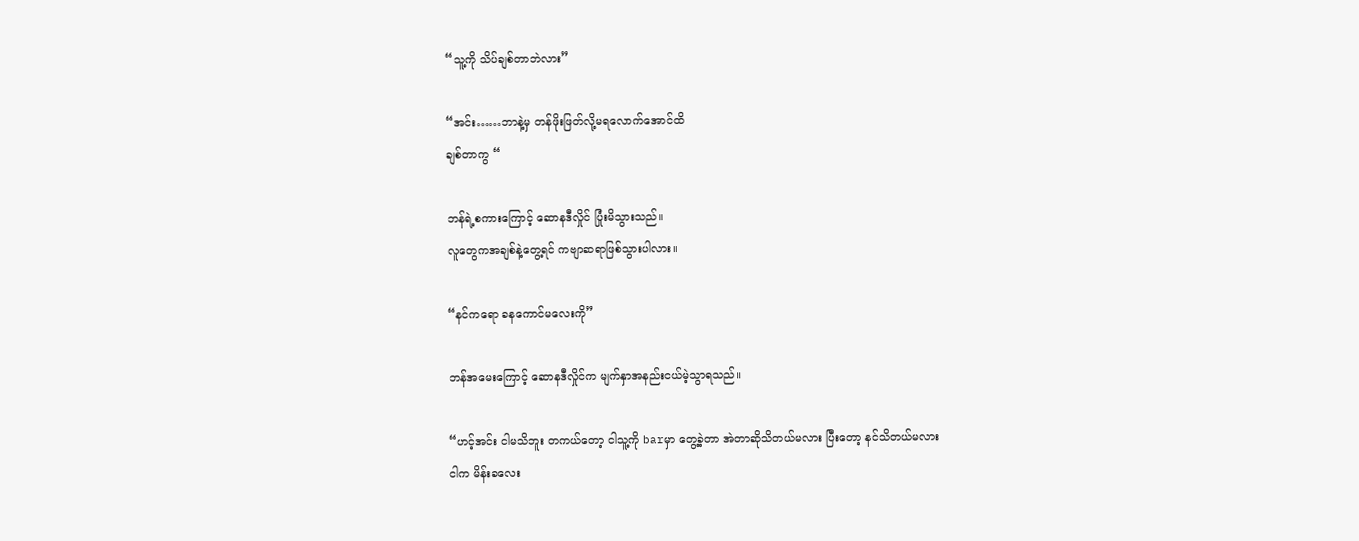“သူ့ကို သိပ်ချစ်တာဘဲလား”

“အင်း……ဘာနဲ့မှ တန်ဖိုးဖြတ်လို့မရလောက်အောင်ထိ
ချစ်တာကွ “

ဘန်ရဲ့စကားကြောင့် ဆောနဒီလှိုင် ပြုံးမိသွားသည်။
လူတွေကအချစ်နဲ့တွေ့ရင် ကဗျာဆရာဖြစ်သွားပါလား။

“နင်ကရော ခနကောင်မလေးကို”

ဘန်အမေးကြောင့်‌ ဆောနဒီလှိုင်က မျက်နှာအနည်းငယ်မဲ့သွာရသည်။

“ဟင့်အင်း ငါမသိဘူး တကယ်တော့ ငါသူ့ကို barမှာ တွေ့ခဲ့တာ အဲတာဆိုသိတယ်မလား ပြီးတော့ နင်သိတယ်မလား
ငါက မိန်းခလေး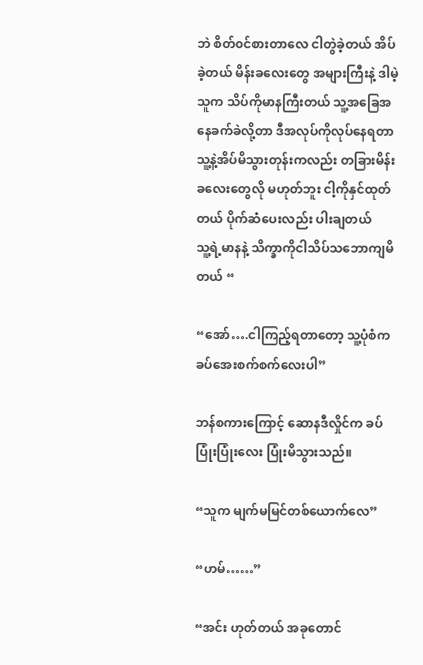ဘဲ စိတ်၀င်စားတာလေ ငါတွဲခဲ့တယ် အိပ်ခဲ့တယ် မိန်းခလေးတွေ အများကြီးနဲ့ ဒါမဲ့သူက သိပ်ကိုမာနကြီးတယ် သူ့အခြေအနေခက်ခဲလို့တာ ဒီအလုပ်ကိုလုပ်နေရတာ
သူ့နဲ့အိပ်မိသွားတုန်းကလည်း တခြားမိန်းခလေးတွေလို မဟုတ်ဘူး ငါ့ကိုနှင်ထုတ်တယ် ပိုက်ဆံပေးလည်း ပါးချတယ်
သူ့ရဲ့မာနနဲ့ သိက္ခာကိုငါသိပ်သဘောကျမိတယ် “

“အော်….ငါကြည့်ရတာတော့ သူ့ပုံစံက ခပ်အေးစက်စက်လေးပါ”

ဘန်စကားကြောင့် ဆောနဒီလှိုင်က ခပ်ပြုံးပြုံးလေး ပြုံးမိသွားသည်။

“သူက မျက်မမြင်တစ်ယောက်လေ”

“ဟမ်……”

“အင်း ဟုတ်တယ် အခုတောင်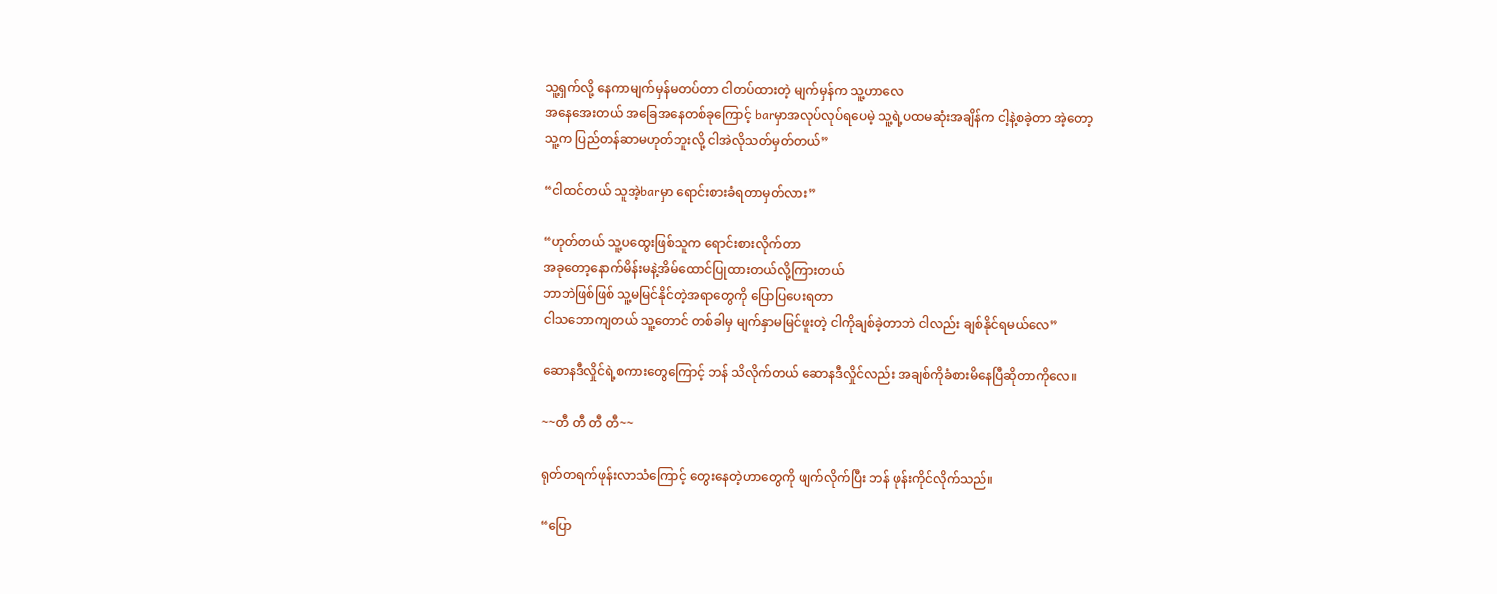သူ့ရှက်လို့ နေကာမျက်မှန်မတပ်တာ ငါတပ်ထားတဲ့ မျက်မှန်က သူ့ဟာလေ
အနေအေးတယ် အခြေအနေတစ်ခုကြောင့် barမှာအလုပ်လုပ်ရပေမဲ့ သူ့ရဲ့ပထမဆုံးအချိန်က ငါ့နဲ့စခဲ့တာ အဲ့တော့
သူ့က ပြည်တန်ဆာမဟုတ်ဘူးလို့ ငါအဲလိုသတ်မှတ်တယ်”

“ငါထင်တယ် သူ‌အဲ့barမှာ ရောင်းစားခံရတာမှတ်လား”

“ဟုတ်တယ် သူ့ပထွေးဖြစ်သူက ရောင်းစားလိုက်တာ
အခုတော့နောက်မိန်းမနဲ့အိမ်ထောင်ပြုထားတယ်လို့ကြားတယ်
ဘာဘဲဖြစ်ဖြစ် သူ့မမြင်နိုင်တဲ့အရာတွေကို ပြောပြပေးရတာ
ငါသဘောကျတယ် သူ့တောင် တစ်ခါမှ မျက်နှာမမြင်ဖူးတဲ့ ငါကိုချစ်ခဲ့တာဘဲ ငါလည်း ချစ်နိုင်ရမယ်လေ”

ဆောနဒီလှိုင်ရဲ့စကားတွေကြောင့် ဘန် သိလိုက်တယ် ဆောနဒီလှိုင်လည်း အချစ်ကိုခံစားမိနေပြီဆိုတာကိုလေ။

~~တီ တီ တီ တီ~~

ရုတ်တရက်ဖုန်းလာသံကြောင့် တွေးနေတဲ့ဟာတွေကို ဖျက်လိုက်ပြီး ဘန် ဖုန်းကိုင်လိုက်သည်။

“ပြော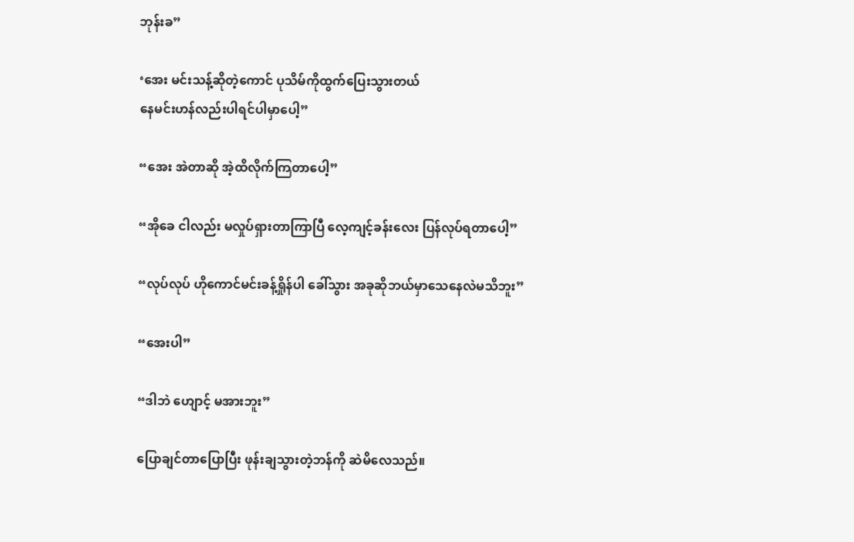ဘုန်းခ”

‘အေး မင်းသန့်ဆိုတဲ့ကောင် ပုသိမ်ကိုထွက်ပြေးသွားတယ်
နေမင်းဟန်လည်းပါရင်ပါမှာပေါ့”

“အေး အဲတာဆို အဲ့ထိလိုက်ကြတာပေါ့”

“အိုခေ ငါလည်း မလှုပ်ရှားတာကြာပြီ လေ့ကျင့်ခန်းလေး ပြန်လုပ်ရတာပေါ့”

“လုပ်လုပ် ဟိုကောင်မင်းခန့်ရှိုန်ပါ ခေါ်သွား အခုဆိုဘယ်မှာသေနေလဲမသိဘူး”

“အေးပါ”

“ဒါဘဲ ဟျောင့် မအားဘူး”

ပြောချင်တာပြောပြီး ဖုန်းချသွားတဲ့ဘန်ကို ဆဲမိလေသည်။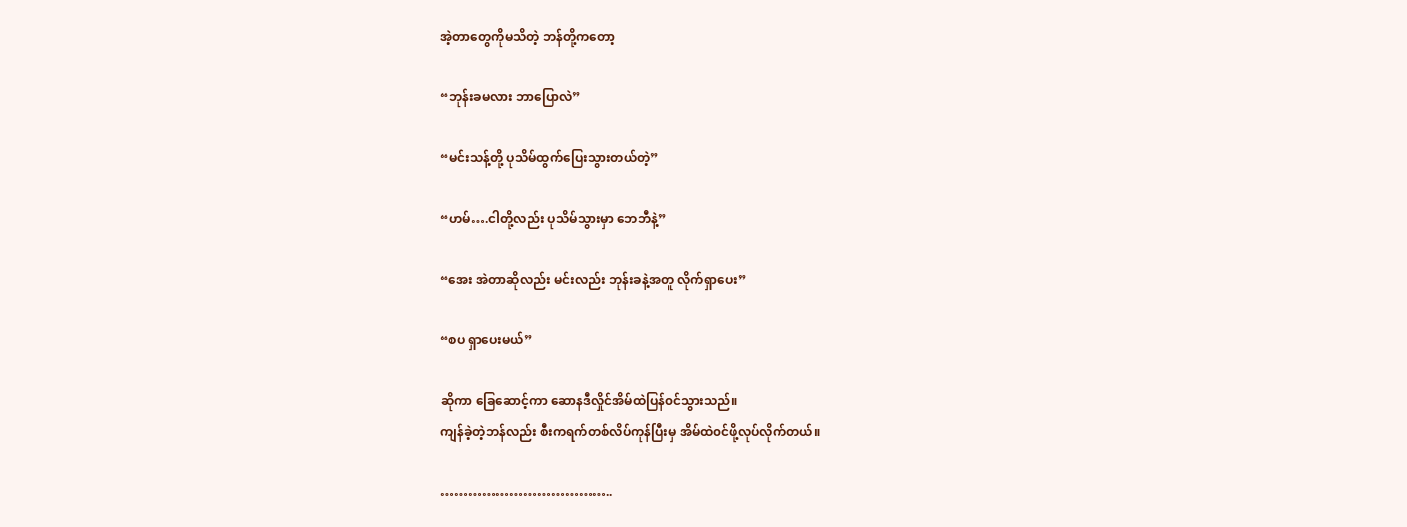အဲ့တာတွေကိုမသိတဲ့ ဘန်တို့ကတော့

“ဘုန်းခမလား ဘာပြောလဲ”

“မင်းသန့်တို့ ပုသိမ်ထွက်ပြေးသွားတယ်တဲ့”

“ဟမ်….ငါတို့လည်း ပုသိမ်သွားမှာ ဘေဘီနဲ့”

“အေး အဲတာဆိုလည်း မင်းလည်း ဘုန်းခနဲ့အတူ လိုက်ရှာပေး”

“စပ ရှာပေးမယ်”

ဆိုကာ ခြေဆောင့်ကာ ဆောနဒီလှိုင်အိမ်ထဲပြန်၀င်သွားသည်။
ကျန်ခဲ့တဲ့ဘန်လည်း စီးကရက်တစ်လိပ်ကုန်ပြီးမှ အိမ်ထဲ၀င်ဖို့လုပ်လိုက်တယ်။

………………………………..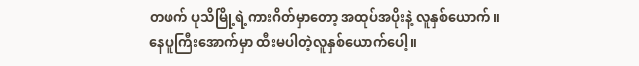တဖက် ပုသိမြို့ရဲ့ကားဂိတ်မှာတော့ အထုပ်အပိုးနဲ့ လူနှစ်ယောက်။နေပူကြီးအောက်မှာ ထီးမပါ‌တဲ့လူနှစ်ယောက်ပေါ့။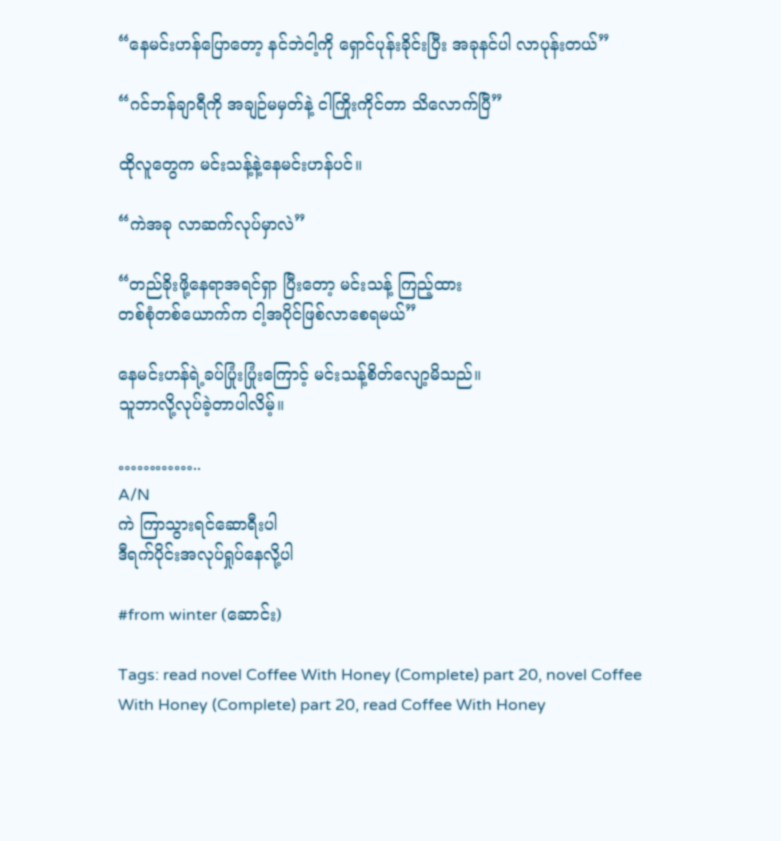“နေမင်းဟန်ပြောတော့ နင်ဘဲငါ့ကို ရှောင်ပုန်းခိုင်းပြီး အခုနင်ပါ လာပုန်းတယ်”

“ဂင်ဘန်ချာရီကို အချဉ်မမှတ်နဲ့ ငါကြိုးကိုင်တာ သိလောက်ပြီ”

ထိုလူတွေက မင်းသန့်နဲ့နေမင်းဟန်ပင်။

“ကဲအခု လာဆက်လုပ်မှာလဲ”

“တည်ခိုးဖို့နေရာအရင်ရှာ ပြီးတော့ မင်းသန့် ကြည့်ထား
တစ်စုံတစ်ယောက်က ငါ့အပိုင်ဖြစ်လာစေရမယ်”

နေမင်းဟန်ရဲ့ခပ်ပြုံးပြုံးကြောင့် မင်းသန့်စိတ်လျော့မိသည်။
သူဘာလို့လုပ်ခဲ့တာပါလိမ့်။

…………..
A/N
ကဲ ကြာသွားရင်ဆောရီးပါ
ဒီရက်ပိုင်းအလုပ်ရှုပ်နေလို့ပါ

#from winter (ဆောင်း)

Tags: read novel Coffee With Honey (Complete) part 20, novel Coffee With Honey (Complete) part 20, read Coffee With Honey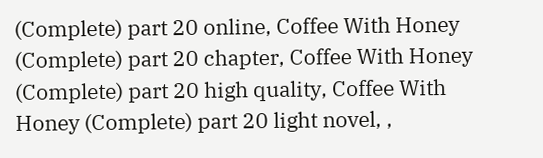(Complete) part 20 online, Coffee With Honey (Complete) part 20 chapter, Coffee With Honey (Complete) part 20 high quality, Coffee With Honey (Complete) part 20 light novel, ,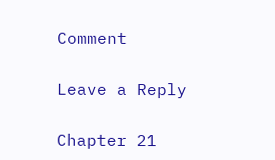Comment

Leave a Reply

Chapter 21